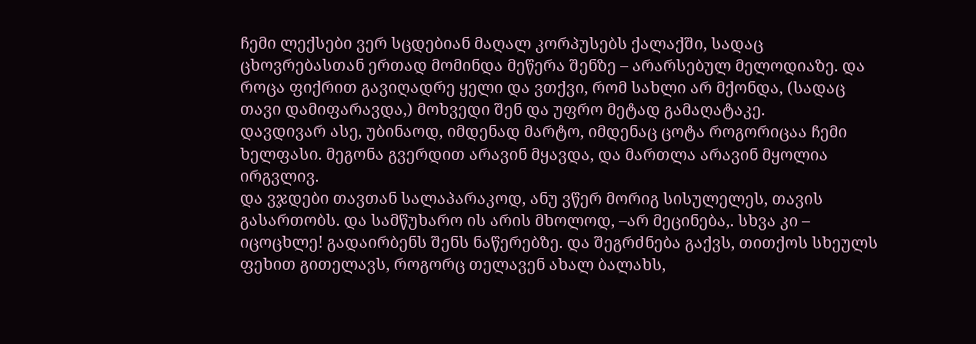ჩემი ლექსები ვერ სცდებიან მაღალ კორპუსებს ქალაქში, სადაც ცხოვრებასთან ერთად მომინდა მეწერა შენზე – არარსებულ მელოდიაზე. და როცა ფიქრით გავიღადრე ყელი და ვთქვი, რომ სახლი არ მქონდა, (სადაც თავი დამიფარავდა,) მოხვედი შენ და უფრო მეტად გამაღატაკე.
დავდივარ ასე, უბინაოდ, იმდენად მარტო, იმდენაც ცოტა როგორიცაა ჩემი ხელფასი. მეგონა გვერდით არავინ მყავდა, და მართლა არავინ მყოლია ირგვლივ.
და ვჯდები თავთან სალაპარაკოდ, ანუ ვწერ მორიგ სისულელეს, თავის გასართობს. და სამწუხარო ის არის მხოლოდ, –არ მეცინება,. სხვა კი – იცოცხლე! გადაირბენს შენს ნაწერებზე. და შეგრძნება გაქვს, თითქოს სხეულს ფეხით გითელავს, როგორც თელავენ ახალ ბალახს,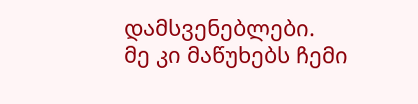დამსვენებლები.
მე კი მაწუხებს ჩემი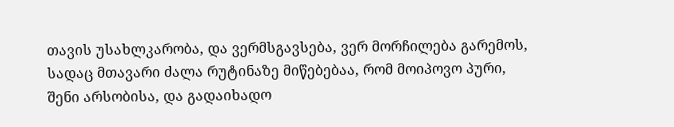თავის უსახლკარობა, და ვერმსგავსება, ვერ მორჩილება გარემოს, სადაც მთავარი ძალა რუტინაზე მიწებებაა, რომ მოიპოვო პური, შენი არსობისა, და გადაიხადო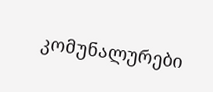კომუნალურები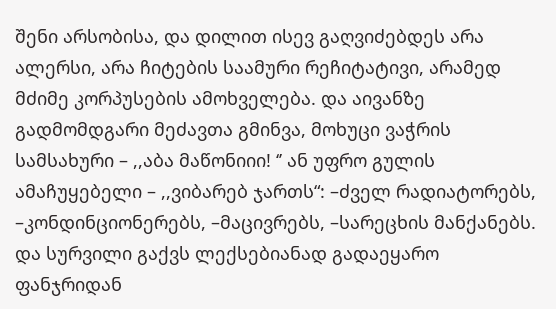შენი არსობისა, და დილით ისევ გაღვიძებდეს არა ალერსი, არა ჩიტების საამური რეჩიტატივი, არამედ მძიმე კორპუსების ამოხველება. და აივანზე გადმომდგარი მეძავთა გმინვა, მოხუცი ვაჭრის სამსახური – ,,აბა მაწონიიი! ‘’ ან უფრო გულის ამაჩუყებელი – ,,ვიბარებ ჯართს“: –ძველ რადიატორებს, –კონდინციონერებს, –მაცივრებს, –სარეცხის მანქანებს.
და სურვილი გაქვს ლექსებიანად გადაეყარო ფანჯრიდან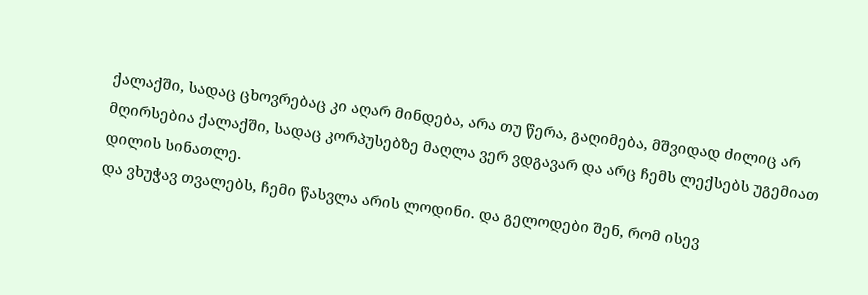ქალაქში, სადაც ცხოვრებაც კი აღარ მინდება, არა თუ წერა, გაღიმება, მშვიდად ძილიც არ მღირსებია ქალაქში, სადაც კორპუსებზე მაღლა ვერ ვდგავარ და არც ჩემს ლექსებს უგემიათ დილის სინათლე.
და ვხუჭავ თვალებს, ჩემი წასვლა არის ლოდინი. და გელოდები შენ, რომ ისევ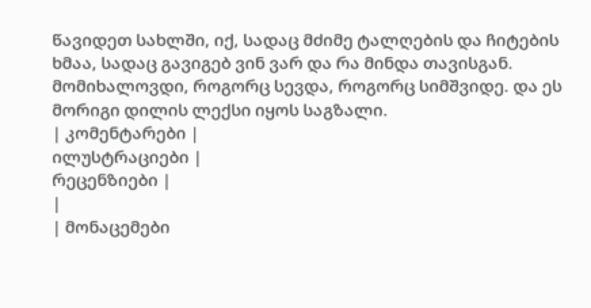წავიდეთ სახლში, იქ, სადაც მძიმე ტალღების და ჩიტების ხმაა, სადაც გავიგებ ვინ ვარ და რა მინდა თავისგან.
მომიხალოვდი, როგორც სევდა, როგორც სიმშვიდე. და ეს მორიგი დილის ლექსი იყოს საგზალი.
| კომენტარები |
ილუსტრაციები |
რეცენზიები |
|
| მონაცემები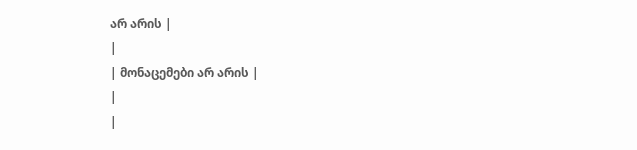არ არის |
|
| მონაცემები არ არის |
|
|